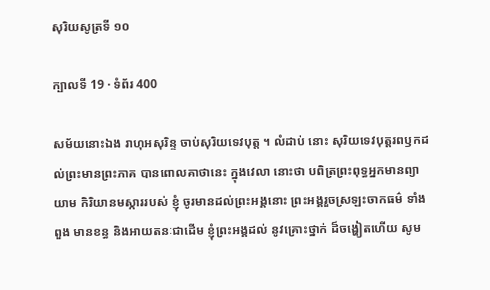សុរិយសូត្រទី ១០

ក្បាលទី 19 · ទំព័រ 400

សម័យនោះឯង រាហុអសុរិន្ទ ចាប់សុរិយទេវបុត្ត ។ លំដាប់ នោះ សុរិយទេវបុត្តរពឫកដល់ព្រះមានព្រះភាគ បានពោលគាថានេះ ក្នុងវេលា នោះថា បពិត្រព្រះពុទ្ធអ្នកមានព្យាយាម កិរិយានមស្ការរបស់ ខ្ញុំ ចូរមានដល់ព្រះអង្គនោះ ព្រះអង្គរួចស្រឡះចាកធម៌ ទាំងពួង មានខន្ធ និងអាយតនៈជាដើម ខ្ញុំព្រះអង្គដល់ នូវគ្រោះថ្នាក់ ដ៏ចង្ហៀតហើយ សូម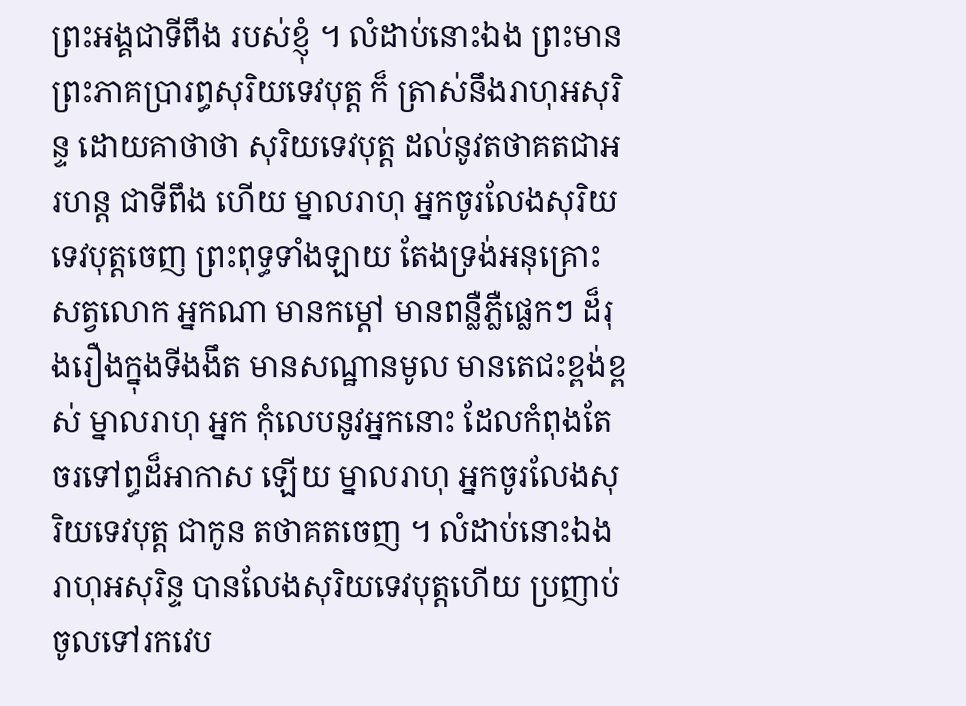ព្រះអង្គជាទីពឹង របស់ខ្ញុំ ។ លំដាប់នោះឯង ព្រះមានព្រះភាគប្រារព្ធសុរិយទេវបុត្ត ក៏ ត្រាស់នឹងរាហុអសុរិន្ទ ដោយគាថាថា សុរិយទេវបុត្ត ដល់នូវតថាគតជាអរហន្ត ជាទីពឹង ហើយ ម្នាលរាហុ អ្នកចូរលែងសុរិយទេវបុត្តចេញ ព្រះពុទ្ធទាំងឡាយ តែងទ្រង់អនុគ្រោះសត្វលោក អ្នកណា មានកម្តៅ មានពន្លឺភ្លឺផ្លេកៗ ដ៏រុងរឿងក្នុងទីងងឹត មានសណ្ឋានមូល មានតេជះខ្ពង់ខ្ពស់ ម្នាលរាហុ អ្នក កុំលេបនូវអ្នកនោះ ដែលកំពុងតែចរទៅព្ធដ៏អាកាស ឡើយ ម្នាលរាហុ អ្នកចូរលែងសុរិយទេវបុត្ត ជាកូន តថាគតចេញ ។ លំដាប់នោះឯង រាហុអសុរិន្ទ បានលែងសុរិយទេវបុត្តហើយ ប្រញាប់ចូលទៅរកវេប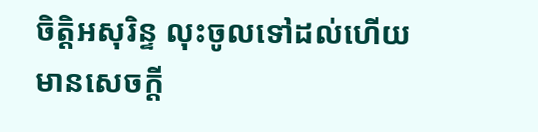ចិត្តិអសុរិន្ទ លុះចូលទៅដល់ហើយ មានសេចក្តី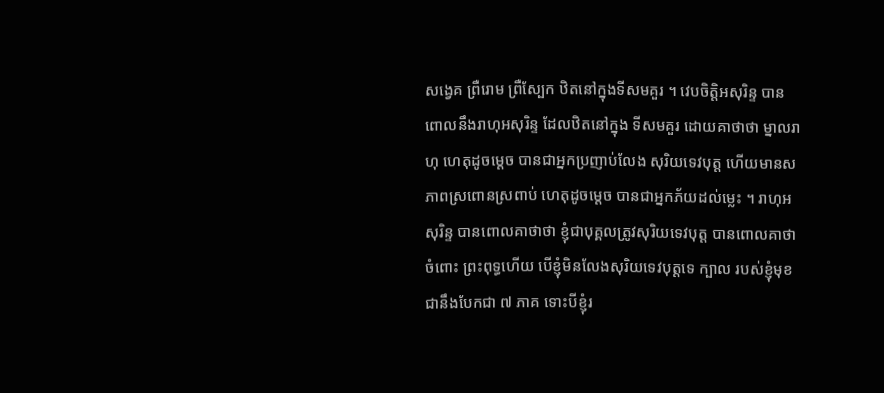សង្វេគ ព្រឺរោម ព្រឺស្បែក ឋិតនៅក្នុងទីសមគួរ ។ វេបចិត្តិអសុរិន្ទ បានពោលនឹងរាហុអសុរិន្ទ ដែលឋិតនៅក្នុង ទីសមគួរ ដោយគាថាថា ម្នាលរាហុ ហេតុដូចម្តេច បានជាអ្នកប្រញាប់លែង សុរិយទេវបុត្ត ហើយមានសភាពស្រពោនស្រពាប់ ហេតុដូចម្តេច បានជាអ្នកភ័យដល់ម្លេះ ។ រាហុអសុរិន្ទ បានពោលគាថាថា ខ្ញុំជាបុគ្គលត្រូវសុរិយទេវបុត្ត បានពោលគាថាចំពោះ ព្រះពុទ្ធហើយ បើខ្ញុំមិនលែងសុរិយទេវបុត្តទេ ក្បាល របស់ខ្ញុំមុខជានឹងបែកជា ៧ ភាគ ទោះបីខ្ញុំរ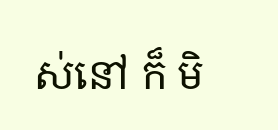ស់នៅ ក៏ មិ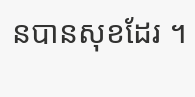នបានសុខដែរ ។